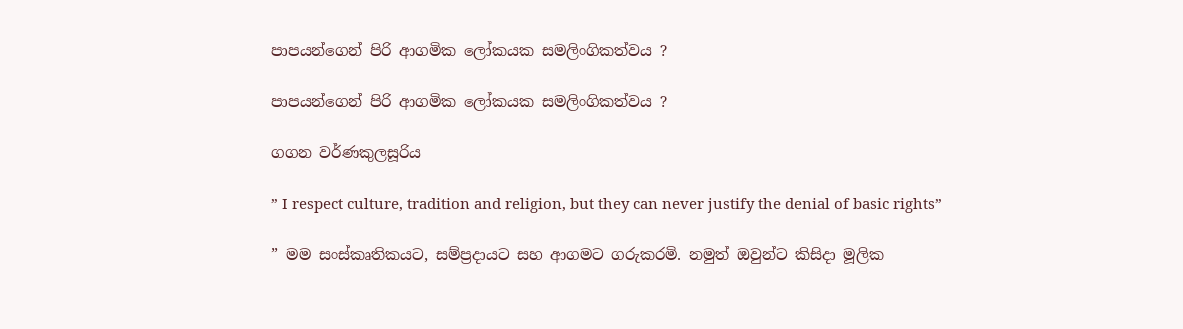පාපයන්ගෙන් පිරි ආගමික ලෝකයක සමලිංගිකත්වය ?

පාපයන්ගෙන් පිරි ආගමික ලෝකයක සමලිංගිකත්වය ?

ගගන වර්ණකුලසූරිය

” I respect culture, tradition and religion, but they can never justify the denial of basic rights”

” මම සංස්කෘතිකයට, සම්ප්‍රදායට සහ ආගමට ගරුකරමි. නමුත් ඔවුන්ට කිසිදා මූලික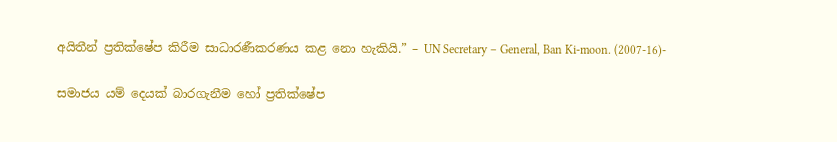අයිතීන් ප්‍රතික්ෂේප කිරීම සාධාරණීකරණය කළ නො හැකියි.” – UN Secretary – General, Ban Ki-moon. (2007-16)-

සමාජය යම් දෙයක් බාරගැනීම හෝ ප්‍රතික්ෂේප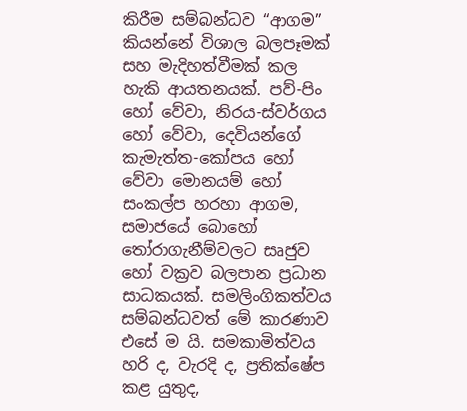කිරීම සම්බන්ධව “ආගම” කියන්නේ විශාල බලපෑමක් සහ මැදිහත්වීමක් කල හැකි ආයතනයක්. පව්-පිං හෝ වේවා, නිරය-ස්වර්ගය හෝ වේවා, දෙවියන්ගේ කැමැත්ත-කෝපය හෝ වේවා මොනයම් හෝ සංකල්ප හරහා ආගම, සමාජයේ බොහෝ තෝරාගැනීම්වලට සෘජුව හෝ වක්‍රව බලපාන ප්‍රධාන සාධකයක්. සමලිංගිකත්වය සම්බන්ධවත් මේ කාරණාව එසේ ම යි. සමකාමිත්වය හරි ද, වැරදි ද, ප්‍රතික්ෂේප කළ යුතුද,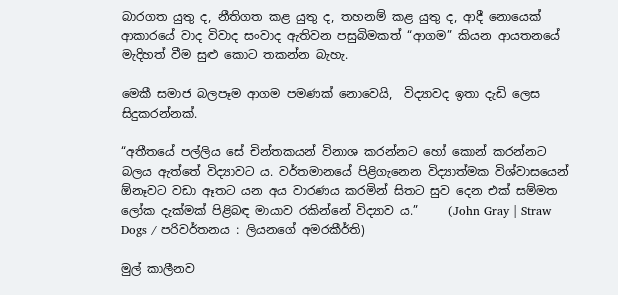බාරගත යුතු ද, නීතිගත කළ යුතු ද, තහනම් කළ යුතු ද, ආදී නොයෙක් ආකාරයේ වාද විවාද සංවාද ඇතිවන පසුබිමකත් “ආගම” කියන ආයතනයේ මැදිහත් වීම සුළු කොට තකන්න බැහැ.

මෙකී සමාජ බලපෑම ආගම පමණක් නොවෙයි,  විද්‍යාවද ඉතා දැඩි ලෙස සිදුකරන්නක්.

“අතීතයේ පල්ලිය සේ චින්තකයන් විනාශ කරන්නට හෝ කොන් කරන්නට බලය ඇත්තේ විද්‍යාවට ය. වර්තමානයේ පිළිගැනෙන විද්‍යාත්මක විශ්වාසයෙන් ඕනෑවට වඩා ඈතට යන අය වාරණය කරමින් සිතට සුව දෙන එක් සම්මත ලෝක දැක්මක් පිළිබඳ මායාව රකින්නේ විද්‍යාව ය.”     (John Gray | Straw Dogs / පරිවර්තනය : ලියනගේ අමරකීර්ති)

මුල් කාලීනව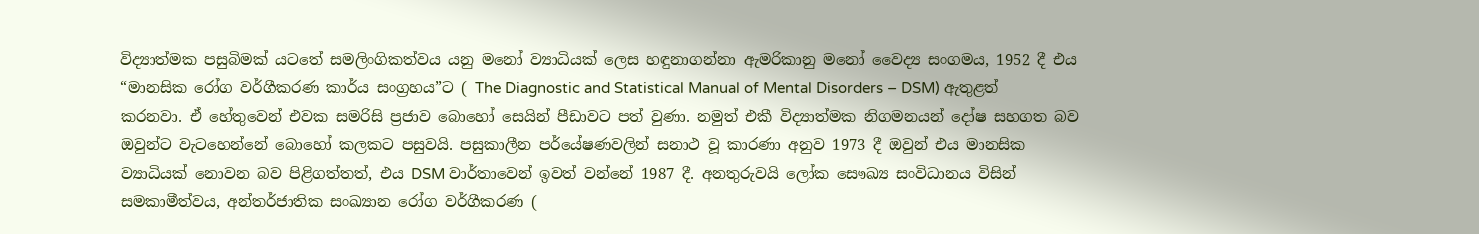විද්‍යාත්මක පසුබිමක් යටතේ සමලිංගිකත්වය යනු මනෝ ව්‍යාධියක් ලෙස හඳුනාගන්නා ඇමරිකානු මනෝ වෛද්‍ය සංගමය, 1952 දී එය “මානසික රෝග වර්ගීකරණ කාර්ය සංග්‍රහය”ට ( The Diagnostic and Statistical Manual of Mental Disorders – DSM) ඇතුළත් කරනවා. ඒ හේතුවෙන් එවක සමරිසි ප්‍රජාව බොහෝ සෙයින් පීඩාවට පත් වුණා. නමුත් එකී විද්‍යාත්මක නිගමනයන් දෝෂ සහගත බව ඔවුන්ට වැටහෙන්නේ බොහෝ කලකට පසුවයි. පසුකාලීන පර්යේෂණවලින් සනාථ වූ කාරණා අනුව 1973 දී ඔවුන් එය මානසික ව්‍යාධියක් නොවන බව පිළිගත්තත්, එය DSM වාර්තාවෙන් ඉවත් වන්නේ 1987 දී. අනතුරුවයි ලෝක සෞඛ්‍ය සංවිධානය විසින් සමකාමීත්වය, අන්තර්ජාතික සංඛ්‍යාන රෝග වර්ගීකරණ (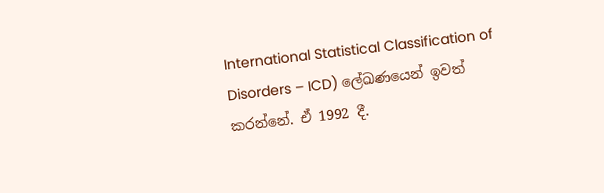International Statistical Classification of Disorders – ICD) ලේඛණයෙන් ඉවත් කරන්නේ. ඒ 1992 දී.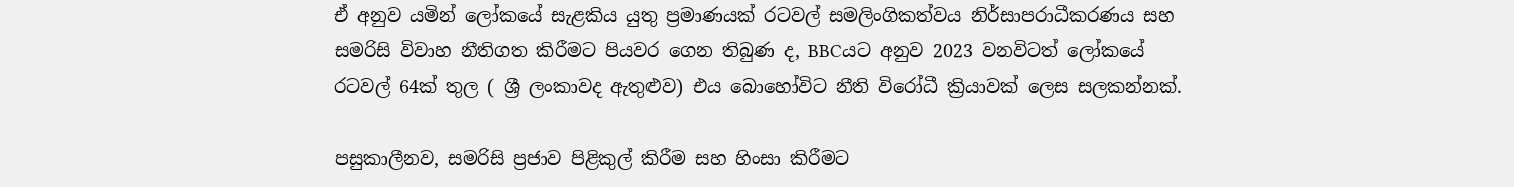ඒ අනුව යමින් ලෝකයේ සැළකිය යුතු ප්‍රමාණයක් රටවල් සමලිංගිකත්වය නිර්සාපරාධීකරණය සහ සමරිසි විවාහ නීතිගත කිරීමට පියවර ගෙන තිබුණ ද, BBCයට අනුව 2023 වනවිටත් ලෝකයේ රටවල් 64ක් තුල ( ශ්‍රී ලංකාවද ඇතුළුව) එය බොහෝවිට නීති විරෝධී ක්‍රියාවක් ලෙස සලකන්නක්.

පසුකාලීනව, සමරිසි ප්‍රජාව පිළිකුල් කිරීම සහ හිංසා කිරීමට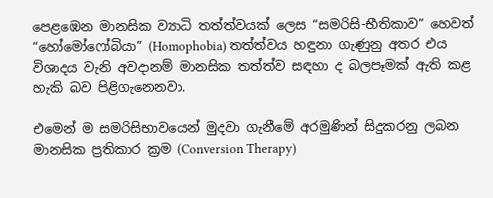පෙළඹෙන මානසික ව්‍යාධි තත්ත්වයක් ලෙස “සමරිසි-භීතිකාව” හෙවත් “හෝමෝෆෝබියා” (Homophobia) තත්ත්වය හඳුනා ගැණුනු අතර එය විශාදය වැනි අවදානම් මානසික තත්ත්ව සඳහා ද බලපෑමක් ඇති කළ හැකි බව පිළිගැනෙනවා.

එමෙන් ම සමරිසිභාවයෙන් මුදවා ගැනීමේ අරමුණින් සිදුකරනු ලබන මානසික ප්‍රතිකාර ක්‍රම (Conversion Therapy)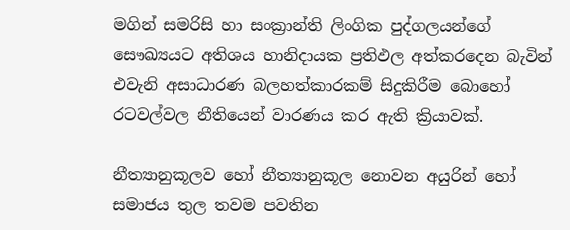මගින් සමරිසි හා සංක්‍රාන්ති ලිංගික පුද්ගලයන්ගේ සෞඛ්‍යයට අතිශය හානිදායක ප්‍රතිඵල අත්කරදෙන බැවින් එවැනි අසාධාරණ බලහත්කාරකම් සිදුකිරීම බොහෝ රටවල්වල නීතියෙන් වාරණය කර ඇති ක්‍රියාවක්.

නීත්‍යානුකූලව හෝ නීත්‍යානුකූල නොවන අයුරින් හෝ සමාජය තුල තවම පවතින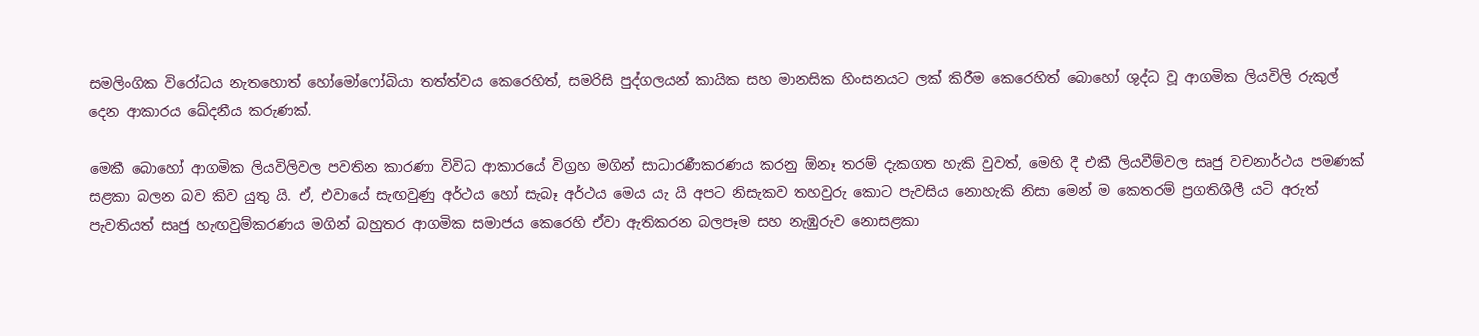සමලිංගික විරෝධය නැතහොත් හෝමෝෆෝබියා තත්ත්වය කෙරෙහිත්, සමරිසි පුද්ගලයන් කායික සහ මානසික හිංසනයට ලක් කිරීම කෙරෙහිත් බොහෝ ශුද්ධ වූ ආගමික ලියවිලි රුකුල් දෙන ආකාරය ඛේදනීය කරුණක්.

මෙකී බොහෝ ආගමික ලියවිලිවල පවතින කාරණා විවිධ ආකාරයේ විග්‍රහ මගින් සාධාරණීකරණය කරනු ඕනෑ තරම් දැකගත හැකි වුවත්, මෙහි දී එකී ලියවීම්වල සෘජු වචනාර්ථය පමණක් සළකා බලන බව කිව යුතු යි. ඒ, එවායේ සැඟවුණු අර්ථය හෝ සැබෑ අර්ථය මෙය යැ යි අපට නිසැකව තහවුරු කොට පැවසිය නොහැකි නිසා මෙන් ම කෙතරම් ප්‍රගතිශීලී යටි අරුත් පැවතියත් සෘජු හැඟවුම්කරණය මගින් බහුතර ආගමික සමාජය කෙරෙහි ඒවා ඇතිකරන බලපෑම සහ නැඹුරුව නොසළකා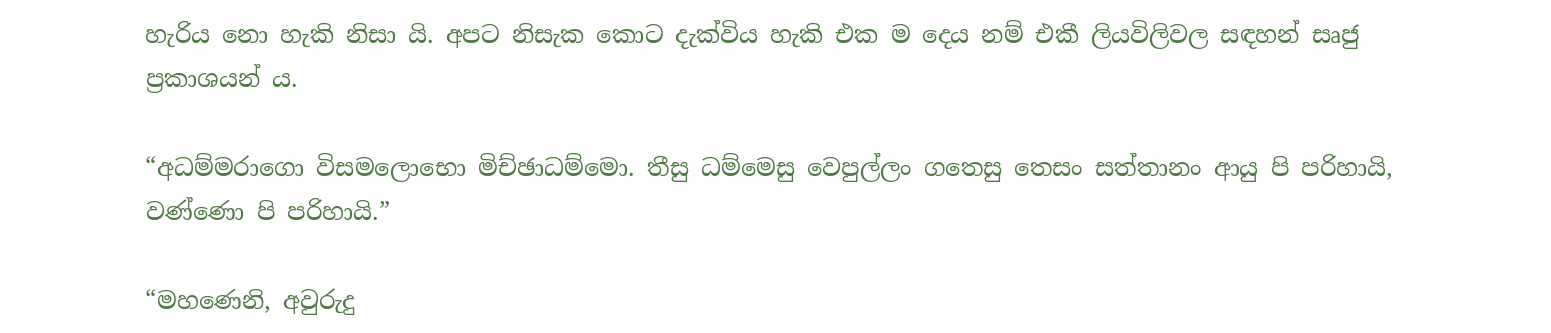හැරිය නො හැකි නිසා යි. අපට නිසැක කොට දැක්විය හැකි එක ම දෙය නම් එකී ලියවිලිවල සඳහන් සෘජු ප්‍රකාශයන් ය.

“අධම්මරාගො විසමලොභො මිච්ඡාධම්මො. තීසු ධම්මෙසු වෙපුල්ලං ගතෙසු තෙසං සත්තානං ආයු පි පරිහායි, වණ්ණො පි පරිහායි.”

“මහණෙනි, අවුරුදු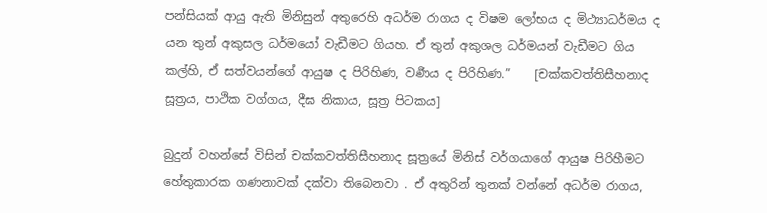පන්සියක් ආයු ඇති මිනිසුන් අතුරෙහි අධර්ම රාගය ද විෂම ලෝභය ද මිථ්‍යාධර්මය ද යන තුන් අකුසල ධර්මයෝ වැඩීමට ගියහ. ඒ තුන් අකුශල ධර්මයන් වැඩීමට ගිය කල්හි, ඒ සත්වයන්ගේ ආයුෂ ද පිරිහිණ, වර්‍ණය ද පිරිහිණ.”    [චක්කවත්තිසීහනාද සූත්‍රය, පාථික වග්ගය, දීඝ නිකාය, සූත්‍ර පිටකය]

බුදුන් වහන්සේ විසින් චක්කවත්තිසීහනාද සූත්‍රයේ මිනිස් වර්ගයාගේ ආයුෂ පිරිහීමට හේතුකාරක ගණනාවක් දක්වා තිබෙනවා . ඒ අතුරින් තුනක් වන්නේ අධර්ම රාගය,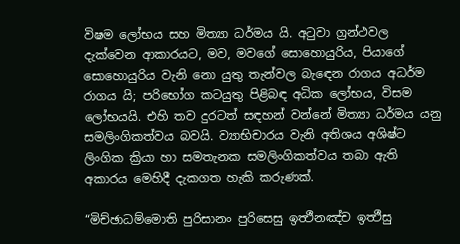විෂම ලෝභය සහ මිත්‍යා ධර්මය යි. අටුවා ග්‍රන්ථවල දැක්වෙන ආකාරයට, මව, මවගේ සොහොයුරිය, පියාගේ සොහොයුරිය වැනි නො යුතු තැන්වල බැඳෙන රාගය අධර්ම රාගය යි; පරිභෝග කටයුතු පිළිබඳ අධික ලෝභය, විසම ලෝභයයි. එහි තව දුරටත් සඳහන් වන්නේ මිත්‍යා ධර්මය යනු සමලිංගිකත්වය බවයි. ව්‍යාභිචාරය වැනි අතිශය අශිෂ්ට ලිංගික ක්‍රියා හා සමතැනක සමලිංගිකත්වය තබා ඇති අකාරය මෙහිදී දැකගත හැකි කරුණක්.

“මිච්ඡාධම්මොති පුරිසානං පුරිසෙසු ඉත්‍ථීනඤ්ච ඉත්‍ථීසු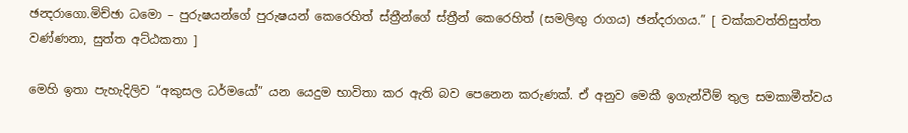ඡන්‍දරාගො.මිච්ඡා ධමො – පුරුෂයන්ගේ පුරුෂයන් කෙරෙහිත් ස්ත්‍රීන්ගේ ස්ත්‍රීන් කෙරෙහිත් (සමලිඟු රාගය) ඡන්දරාගය.” [ චක්කවත්තිසුත්ත වණ්ණනා, සුත්ත අට්ඨකතා ]

මෙහි ඉතා පැහැදිලිව “අකුසල ධර්මයෝ” යන යෙදුම භාවිතා කර ඇති බව පෙනෙන කරුණක්. ඒ අනුව මෙකී ඉගැන්වීම් තුල සමකාමීත්වය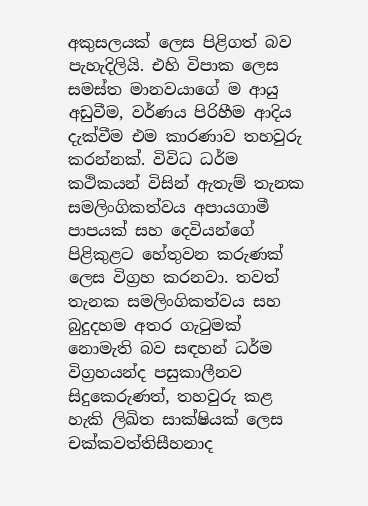අකුසලයක් ලෙස පිළිගත් බව පැහැදිලියි. එහි විපාක ලෙස සමස්ත මානවයාගේ ම ආයු අඩුවීම, වර්ණය පිරිහීම ආදිය දැක්වීම එම කාරණාව තහවුරු කරන්නක්. විවිධ ධර්ම කථිකයන් විසින් ඇතැම් තැනක සමලිංගිකත්වය අපායගාමී පාපයක් සහ දෙවියන්ගේ පිළිකුළට හේතුවන කරුණක් ලෙස විග්‍රහ කරනවා. තවත් තැනක සමලිංගිකත්වය සහ බුදුදහම අතර ගැටුමක් නොමැති බව සඳහන් ධර්ම විග්‍රහයන්ද පසුකාලීනව සිදුකෙරුණත්, තහවුරු කළ හැකි ලිඛිත සාක්ෂියක් ලෙස චක්කවත්තිසීහනාද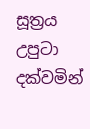සූත්‍රය උපුටා දක්වමින්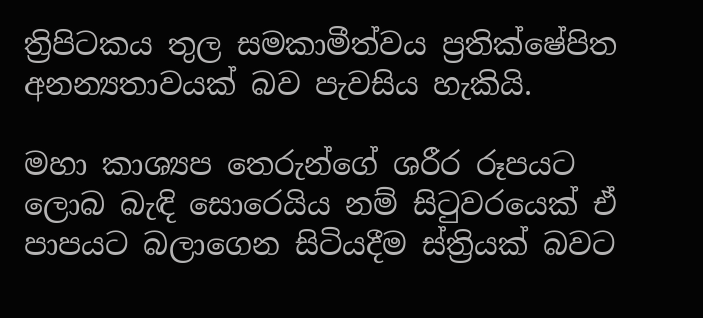ත්‍රිපිටකය තුල සමකාමීත්වය ප්‍රතික්ෂේපිත අනන්‍යතාවයක් බව පැවසිය හැකියි.

මහා කාශ්‍යප තෙරුන්ගේ ශරීර රූපයට ලොබ බැඳි සොරෙයිය නම් සිටුවරයෙක් ඒ පාපයට බලාගෙන සිටියදීම ස්ත්‍රියක් බවට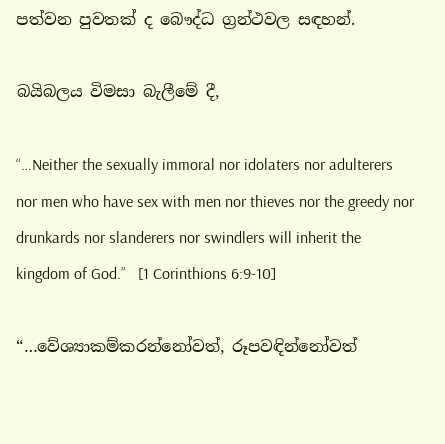පත්වන පුවතක් ද බෞද්ධ ග්‍රන්ථවල සඳහන්.

බයිබලය විමසා බැලීමේ දී,

“…Neither the sexually immoral nor idolaters nor adulterers nor men who have sex with men nor thieves nor the greedy nor drunkards nor slanderers nor swindlers will inherit the kingdom of God.”   [1 Corinthions 6:9-10]

“…වේශ්‍යාකම්කරන්නෝවත්, රූපවඳින්නෝවත්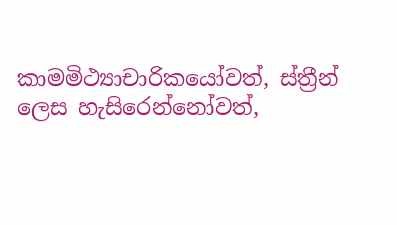කාමමිථ්‍යාචාරිකයෝවත්, ස්ත්‍රීන් ලෙස හැසිරෙන්නෝවත්,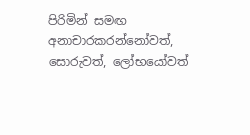පිරිමින් සමඟ අනාචාරකරන්නෝවත්, සොරුවත්, ලෝභයෝවත්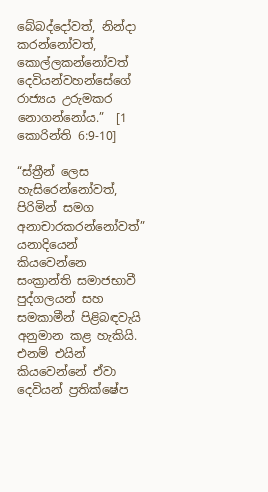බේබද්දෝවත්, නින්දා කරන්නෝවත්, කොල්ලකන්නෝවත් දෙවියන්වහන්සේගේ රාජ්‍යය උරුමකර නොගන්නෝය.”  [1 කොරින්ති 6:9-10]

“ස්ත්‍රීන් ලෙස හැසිරෙන්නෝවත්, පිරිමින් සමග අනාචාරකරන්නෝවත්” යනාදියෙන් කියවෙන්නෙ සංක්‍රාන්ති සමාජභාවී පුද්ගලයන් සහ සමකාමීන් පිළිබඳවැයි අනුමාන කළ හැකියි. එනම් එයින් කියවෙන්නේ ඒවා දෙවියන් ප්‍රතික්ෂේප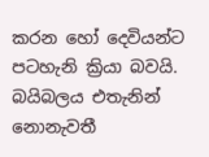කරන හෝ දෙවියන්ට පටහැනි ක්‍රියා බවයි. බයිබලය එතැනින් නොනැවතී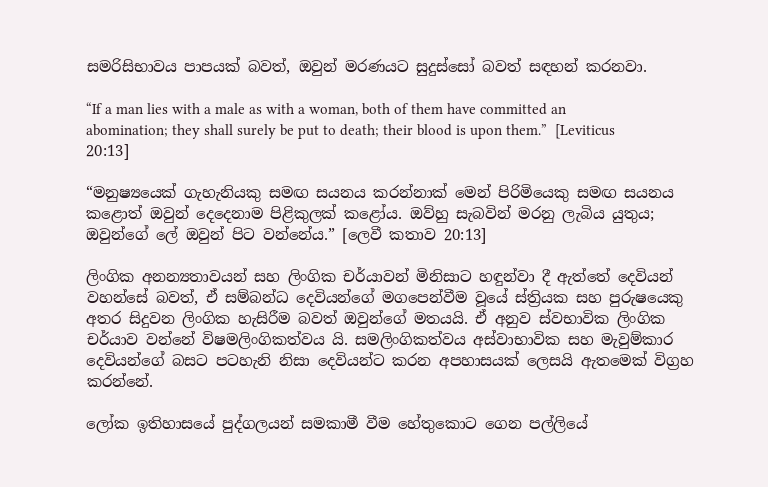සමරිසිභාවය පාපයක් බවත්, ඔවුන් මරණයට සුදුස්සෝ බවත් සඳහන් කරනවා.

“If a man lies with a male as with a woman, both of them have committed an abomination; they shall surely be put to death; their blood is upon them.”  [Leviticus 20:13]

“මනුෂ්‍යයෙක් ගැහැනියකු සමඟ සයනය කරන්නාක් මෙන් පිරිමියෙකු සමඟ සයනය කළොත් ඔවුන් දෙදෙනාම පිළිකුලක් කළෝය. ඔව්හු සැබවින් මරනු ලැබිය යුතුය; ඔවුන්ගේ ලේ ඔවුන් පිට වන්නේය.” [ලෙවී කතාව 20:13]

ලිංගික අනන්‍යතාවයන් සහ ලිංගික චර්යාවන් මිනිසාට හඳුන්වා දී ඇත්තේ දෙවියන් වහන්සේ බවත්, ඒ සම්බන්ධ දෙවියන්ගේ මගපෙන්වීම වූයේ ස්ත්‍රියක සහ පුරුෂයෙකු අතර සිදුවන ලිංගික හැසිරීම බවත් ඔවුන්ගේ මතයයි. ඒ අනුව ස්වභාවික ලිංගික චර්යාව වන්නේ විෂමලිංගිකත්වය යි. සමලිංගිකත්වය අස්වාභාවික සහ මැවුම්කාර දෙවියන්ගේ බසට පටහැනි නිසා දෙවියන්ට කරන අපහාසයක් ලෙසයි ඇතමෙක් විග්‍රහ කරන්නේ.

ලෝක ඉතිහාසයේ පුද්ගලයන් සමකාමී වීම හේතුකොට ගෙන පල්ලියේ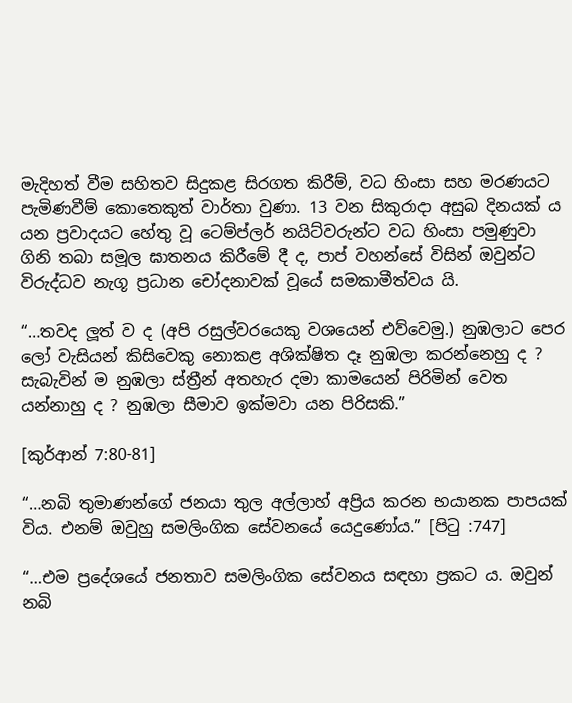මැදිහත් වීම සහිතව සිදුකළ සිරගත කිරීම්, වධ හිංසා සහ මරණයට පැමිණවීම් කොතෙකුත් වාර්තා වුණා. 13 වන සිකුරාදා අසුබ දිනයක් ය යන ප්‍රවාදයට හේතු වූ ටෙම්ප්ලර් නයිට්වරුන්ට වධ හිංසා පමුණුවා ගිනි තබා සමූල ඝාතනය කිරීමේ දී ද, පාප් වහන්සේ විසින් ඔවුන්ට විරුද්ධව නැගූ ප්‍රධාන චෝදනාවක් වූයේ සමකාමීත්වය යි.

“…තවද ලූත් ව ද (අපි රසුල්වරයෙකු වශයෙන් එව්වෙමු.) නුඹලාට පෙර ලෝ වැසියන් කිසිවෙකු නොකළ අශික්ෂිත දෑ නුඹලා කරන්නෙහු ද ? සැබැවින් ම නුඹලා ස්ත්‍රීන් අතහැර දමා කාමයෙන් පිරිමින් වෙත යන්නාහු ද ? නුඹලා සීමාව ඉක්මවා යන පිරිසකි.”

[කුර්ආන් 7:80-81]

“…නබි තුමාණන්ගේ ජනයා තුල අල්ලාහ් අප්‍රිය කරන භයානක පාපයක් විය. එනම් ඔවුහු සමලිංගික සේවනයේ යෙදුණෝය.” [පිටු :747]

“…එම ප්‍රදේශයේ ජනතාව සමලිංගික සේවනය සඳහා ප්‍රකට ය. ඔවුන් නබි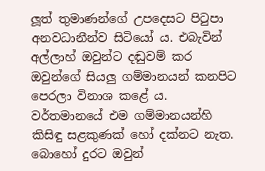ලූත් තුමාණන්ගේ උපදෙසට පිටුපා අනවධානීන්ව සිටියෝ ය. එබැවින් අල්ලාහ් ඔවුන්ට දඬුවම් කර ඔවුන්ගේ සියලු ගම්මානයන් කනපිට පෙරලා විනාශ කළේ ය. වර්තමානයේ එම ගම්මානයන්හි කිසිඳු සළකුණක් හෝ දක්නට නැත. බොහෝ දුරට ඔවුන්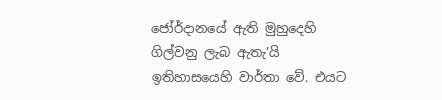ජෝර්දානයේ ඇති මුහුදෙහි ගිල්වනු ලැබ ඇතැ’යි ඉතිහාසයෙහි වාර්තා වේ. එයට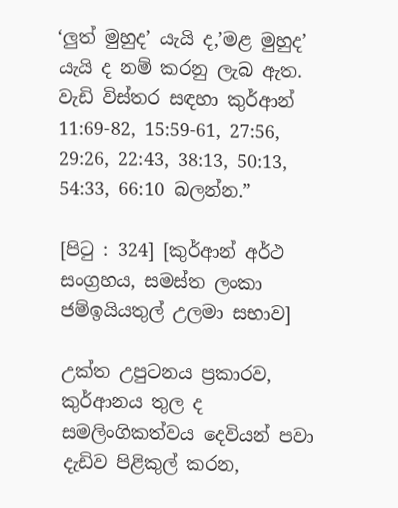‘ලුත් මුහුද’ යැයි ද,’මළ මුහුද’ යැයි ද නම් කරනු ලැබ ඇත. වැඩි විස්තර සඳහා කුර්ආන් 11:69-82, 15:59-61, 27:56, 29:26, 22:43, 38:13, 50:13, 54:33, 66:10 බලන්න.”

[පිටු : 324] [කුර්ආන් අර්ථ සංග්‍රහය, සමස්ත ලංකා ජම්ඉයියතුල් උලමා සභාව]

උක්ත උපුටනය ප්‍රකාරව, කුර්ආනය තුල ද සමලිංගිකත්වය දෙවියන් පවා දැඩිව පිළිකුල් කරන,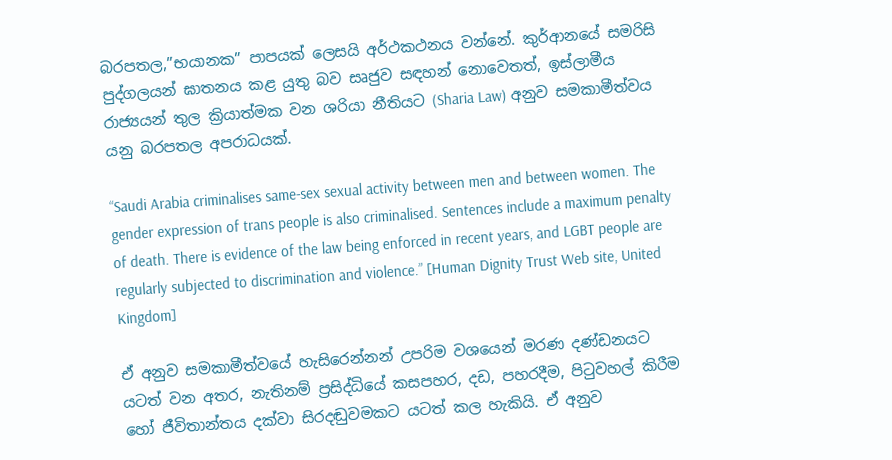බරපතල,”භයානක” පාපයක් ලෙසයි අර්ථකථනය වන්නේ. කුර්ආනයේ සමරිසි පුද්ගලයන් ඝාතනය කළ යුතු බව සෘජුව සඳහන් නොවෙතත්, ඉස්ලාමීය රාජ්‍යයන් තුල ක්‍රියාත්මක වන ශරියා නීතියට (Sharia Law) අනුව සමකාමීත්වය යනු බරපතල අපරාධයක්.

“Saudi Arabia criminalises same-sex sexual activity between men and between women. The gender expression of trans people is also criminalised. Sentences include a maximum penalty of death. There is evidence of the law being enforced in recent years, and LGBT people are regularly subjected to discrimination and violence.” [Human Dignity Trust Web site, United Kingdom]

ඒ අනුව සමකාමීත්වයේ හැසිරෙන්නන් උපරිම වශයෙන් මරණ දණ්ඩනයට යටත් වන අතර, නැතිනම් ප්‍රසිද්ධියේ කසපහර, දඩ, පහරදීම, පිටුවහල් කිරීම හෝ ජීවිතාන්තය දක්වා සිරදඬුවමකට යටත් කල හැකියි. ඒ අනුව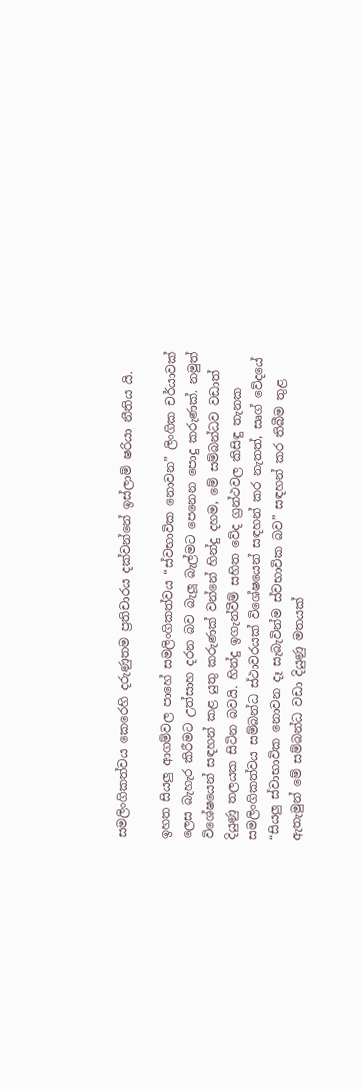සමලිංගිකත්වය කෙරෙහි දරුණුතම ප්‍රතිචාරය දක්වන්නේ ඉස්ලාම් ෂරියා නීතිය යි.

ඉහත සියලු ආගම්වල පාහේ සමලිංගිකත්වය “ස්වභාවික නොවන” ලිංගික චර්යාවක් ලෙස බැහැර කිරීමට උත්සාහ දරන බව බැලූ බැල්මට පෙනෙන පොදු කරුණක්. නමුත් විශේෂයෙන් සඳහන් කළ යුතු කරුණක් වන්නේ හින්දු දහම, මේ සම්බන්ධව වඩාත් දියුණු තලයක සිටින බවයි. හින්දු ඉගැන්වීම් සහිත වේද ග්‍රන්ථවල කිසිඳු තැනක සමලිංගිකත්වය සම්බන්ධ ස්ථාවරයක් විශේෂයෙන් සඳහන් කර නැතත්, සෘග් වේදයේ “සියලු ස්වාභාවික නොවන දෑ සැබැවින්ම ස්වභාවික බව” සඳහන් කර තිබීම තුළ ඇතැමුන් මේ සම්බන්ධ වඩා දියුණු මතයක්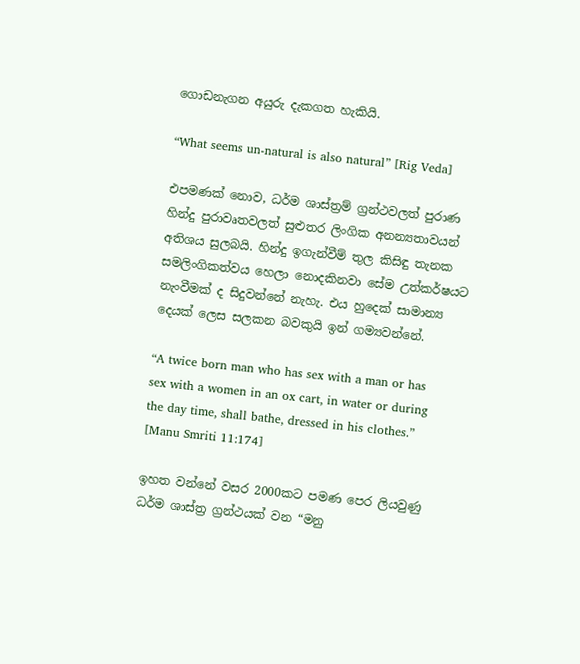ගොඩනැගන අයුරු දැකගත හැකියි.

“What seems un-natural is also natural” [Rig Veda]

එපමණක් නොව, ධර්ම ශාස්ත්‍රම් ග්‍රන්ථවලත් පුරාණ හින්දු පුරාවෘතවලත් සුළුතර ලිංගික අනන්‍යතාවයන් අතිශය සුලබයි. හින්දු ඉගැන්වීම් තුල කිසිඳු තැනක සමලිංගිකත්වය හෙලා නොදකිනවා සේම උත්කර්ෂයට නැංවීමක් ද සිදුවන්නේ නැහැ. එය හුදෙක් සාමාන්‍ය දෙයක් ලෙස සලකන බවකුයි ඉන් ගම්‍යවන්නේ.

“A twice born man who has sex with a man or has sex with a women in an ox cart, in water or during the day time, shall bathe, dressed in his clothes.” [Manu Smriti 11:174]

ඉහත වන්නේ වසර 2000කට පමණ පෙර ලියවුණු ධර්ම ශාස්ත්‍ර ග්‍රන්ථයක් වන “මනු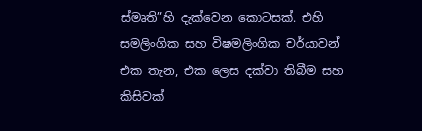ස්මෘති”හි දැක්වෙන කොටසක්. එහි සමලිංගික සහ විෂමලිංගික චර්යාවන් එක තැන, එක ලෙස දක්වා තිබීම සහ කිසිවක්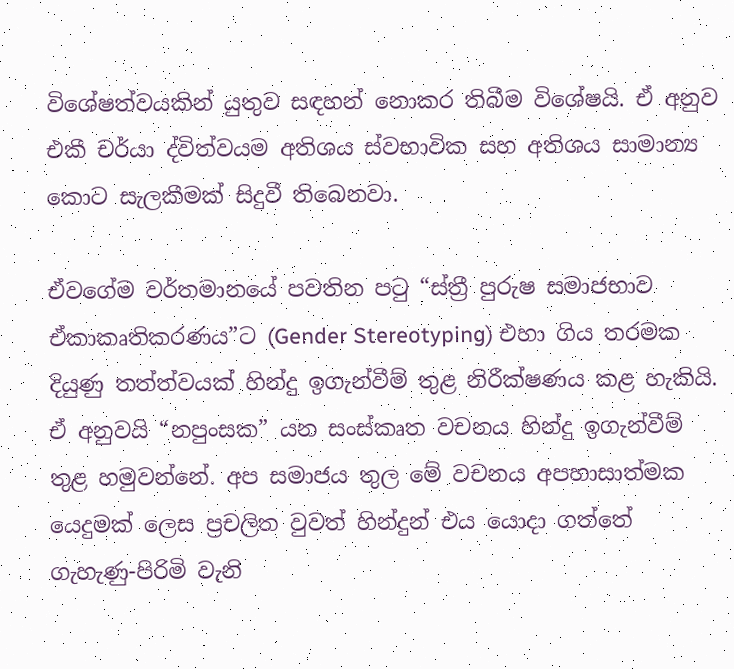විශේෂත්වයකින් යුතුව සඳහන් නොකර තිබීම විශේෂයි. ඒ අනුව එකී චර්යා ද්විත්වයම අතිශය ස්වභාවික සහ අතිශය සාමාන්‍ය කොට සැලකීමක් සිදුවී තිබෙනවා.

ඒවගේම වර්තමානයේ පවතින පටු “ස්ත්‍රී පුරුෂ සමාජභාව ඒකාකෘතිකරණය”ට (Gender Stereotyping) එහා ගිය තරමක දියුණු තත්ත්වයක් හින්දු ඉගැන්වීම් තුළ නිරීක්ෂණය කළ හැකියි. ඒ අනුවයි “නපුංසක” යන සංස්කෘත වචනය හින්දු ඉගැන්වීම් තුළ හමුවන්නේ. අප සමාජය තුල මේ වචනය අපහාසාත්මක යෙදුමක් ලෙස ප්‍රචලිත වුවත් හින්දුන් එය යොදා ගත්තේ ගැහැණු-පිරිමි වැනි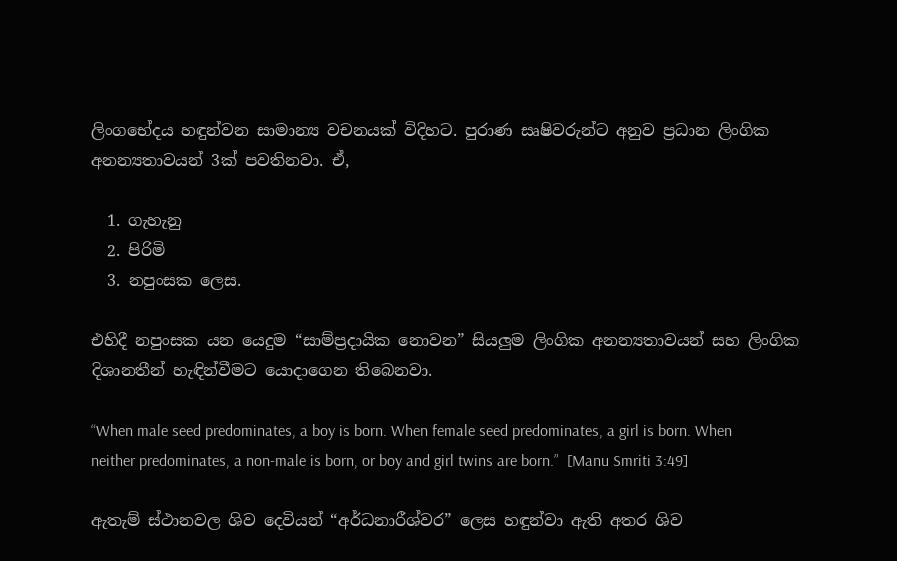ලිංගභේදය හඳුන්වන සාමාන්‍ය වචනයක් විදිහට. පුරාණ සෘෂිවරුන්ට අනුව ප්‍රධාන ලිංගික අනන්‍යතාවයන් 3ක් පවතිනවා. ඒ,

  1. ගැහැනු
  2. පිරිමි
  3. නපුංසක ලෙස.

එහිදී නපුංසක යන යෙදුම “සාම්ප්‍රදායික නොවන” සියලුම ලිංගික අනන්‍යතාවයන් සහ ලිංගික දිශානතීන් හැඳින්වීමට යොදාගෙන තිබෙනවා.

“When male seed predominates, a boy is born. When female seed predominates, a girl is born. When neither predominates, a non-male is born, or boy and girl twins are born.”  [Manu Smriti 3:49]

ඇතැම් ස්ථානවල ශිව දෙවියන් “අර්ධනාරීශ්වර” ලෙස හඳුන්වා ඇති අතර ශිව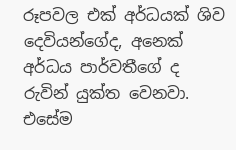රූපවල එක් අර්ධයක් ශිව දෙවියන්ගේද, අනෙක් අර්ධය පාර්වතීගේ ද රුවින් යුක්ත වෙනවා. එසේම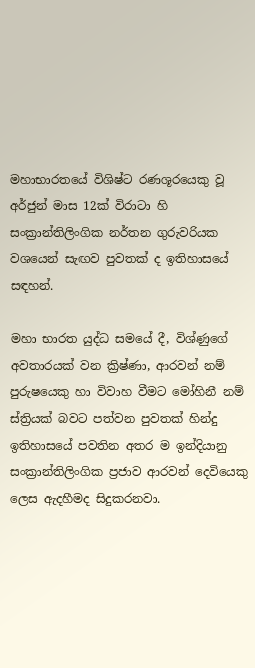මහාභාරතයේ විශිෂ්ට රණශූරයෙකු වූ අර්ජුන් මාස 12ක් විරාටා හි සංක්‍රාන්තිලිංගික නර්තන ගුරුවරියක වශයෙන් සැඟව පුවතක් ද ඉතිහාසයේ සඳහන්.

මහා භාරත යුද්ධ සමයේ දී, විශ්ණුගේ අවතාරයක් වන ක්‍රිෂ්ණා, ආරවන් නම් පුරුෂයෙකු හා විවාහ වීමට මෝහිනී නම් ස්ත්‍රියක් බවට පත්වන පුවතක් හින්දු ඉතිහාසයේ පවතින අතර ම ඉන්දියානු සංක්‍රාන්තිලිංගික ප්‍රජාව ආරවන් දෙවියෙකු ලෙස ඇදහීමද සිදුකරනවා.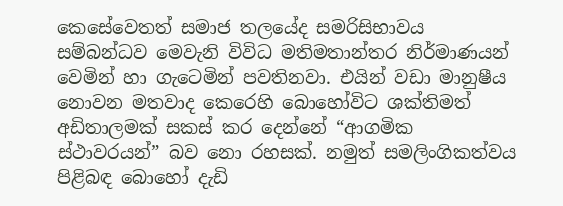කෙසේවෙතත් සමාජ තලයේද සමරිසිභාවය සම්බන්ධව මෙවැනි විවිධ මතිමතාන්තර නිර්මාණයන් වෙමින් හා ගැටෙමින් පවතිනවා. එයින් වඩා මානුෂීය නොවන මතවාද කෙරෙහි බොහෝවිට ශක්තිමත් අඩිතාලමක් සකස් කර දෙන්නේ “ආගමික ස්ථාවරයන්” බව නො රහසක්. නමුත් සමලිංගිකත්වය පිළිබඳ බොහෝ දැඩි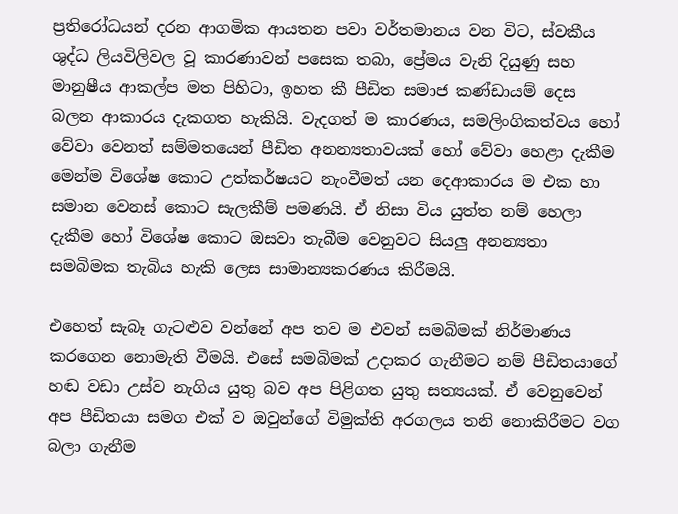ප්‍රතිරෝධයන් දරන ආගමික ආයතන පවා වර්තමානය වන විට, ස්වකීය ශුද්ධ ලියවිලිවල වූ කාරණාවන් පසෙක තබා, ප්‍රේමය වැනි දියුණු සහ මානුෂීය ආකල්ප මත පිහිටා, ඉහත කී පීඩිත සමාජ කණ්ඩායම් දෙස බලන ආකාරය දැකගත හැකියි. වැදගත් ම කාරණය, සමලිංගිකත්වය හෝ වේවා වෙනත් සම්මතයෙන් පීඩිත අනන්‍යතාවයක් හෝ වේවා හෙළා දැකීම මෙන්ම විශේෂ කොට උත්කර්ෂයට නැංවීමත් යන දෙආකාරය ම එක හා සමාන වෙනස් කොට සැලකීම් පමණයි. ඒ නිසා විය යුත්ත නම් හෙලා දැකීම හෝ විශේෂ කොට ඔසවා තැබීම වෙනුවට සියලු අනන්‍යතා සමබිමක තැබිය හැකි ලෙස සාමාන්‍යකරණය කිරීමයි.

එහෙත් සැබෑ ගැටළුව වන්නේ අප තව ම එවන් සමබිමක් නිර්මාණය කරගෙන නොමැති වීමයි. එසේ සමබිමක් උදාකර ගැනීමට නම් පීඩිතයාගේ හඬ වඩා උස්ව නැගිය යුතු බව අප පිළිගත යුතු සත්‍යයක්. ඒ වෙනුවෙන් අප පීඩිතයා සමග එක් ව ඔවුන්ගේ විමුක්ති අරගලය තනි නොකිරීමට වග බලා ගැනීම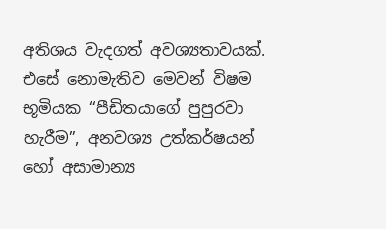අතිශය වැදගත් අවශ්‍යතාවයක්. එසේ නොමැතිව මෙවන් විෂම භූමියක “පීඩිතයාගේ පුපුරවා හැරීම”, අනවශ්‍ය උත්කර්ෂයන් හෝ අසාමාන්‍ය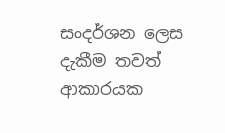සංදර්ශන ලෙස දැකීම තවත් ආකාරයක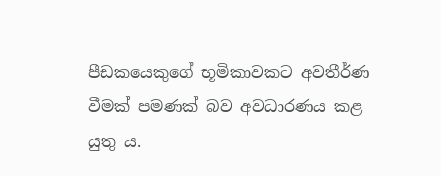පීඩකයෙකුගේ භූමිකාවකට අවතීර්ණ වීමක් පමණක් බව අවධාරණය කළ යුතු ය.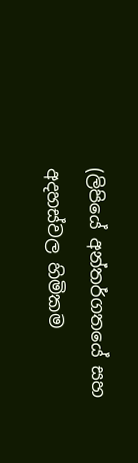(ලිපියේ අන්තර්ගතයේ සහ අදහස්වල හිමිකම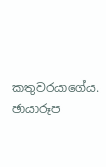කතුවරයාගේය. ඡායාරූප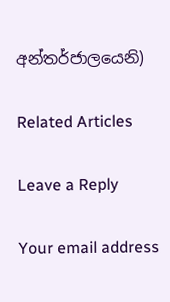අන්තර්ජාලයෙනි)

Related Articles

Leave a Reply

Your email address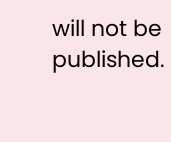will not be published.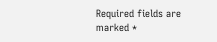Required fields are marked *